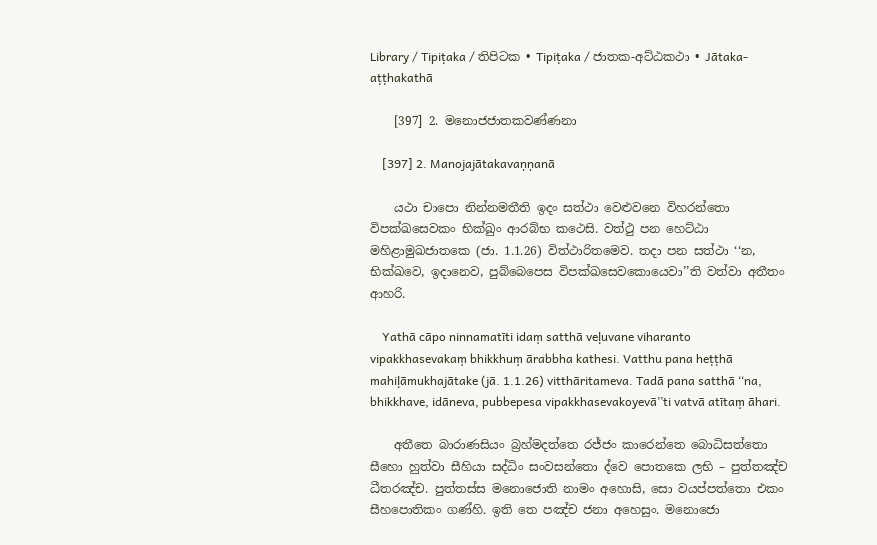Library / Tipiṭaka / තිපිටක • Tipiṭaka / ජාතක-අට්‌ඨකථා • Jātaka-aṭṭhakathā

    [397] 2. මනොජජාතකවණ්‌ණනා

    [397] 2. Manojajātakavaṇṇanā

    යථා චාපො නින්‌නමතීති ඉදං සත්‌ථා වෙළුවනෙ විහරන්‌තො විපක්‌ඛසෙවකං භික්‌ඛුං ආරබ්‌භ කථෙසි. වත්‌ථු පන හෙට්‌ඨා මහිළාමුඛජාතකෙ (ජා. 1.1.26) විත්‌ථාරිතමෙව. තදා පන සත්‌ථා ‘‘න, භික්‌ඛවෙ, ඉදානෙව, පුබ්‌බෙපෙස විපක්‌ඛසෙවකොයෙවා’’ති වත්‌වා අතීතං ආහරි.

    Yathā cāpo ninnamatīti idaṃ satthā veḷuvane viharanto vipakkhasevakaṃ bhikkhuṃ ārabbha kathesi. Vatthu pana heṭṭhā mahiḷāmukhajātake (jā. 1.1.26) vitthāritameva. Tadā pana satthā ‘‘na, bhikkhave, idāneva, pubbepesa vipakkhasevakoyevā’’ti vatvā atītaṃ āhari.

    අතීතෙ බාරාණසියං බ්‍රහ්‌මදත්‌තෙ රජ්‌ජං කාරෙන්‌තෙ බොධිසත්‌තො සීහො හුත්‌වා සීහියා සද්‌ධිං සංවසන්‌තො ද්‌වෙ පොතකෙ ලභි – පුත්‌තඤ්‌ච ධීතරඤ්‌ච. පුත්‌තස්‌ස මනොජොති නාමං අහොසි, සො වයප්‌පත්‌තො එකං සීහපොතිකං ගණ්‌හි. ඉති තෙ පඤ්‌ච ජනා අහෙසුං. මනොජො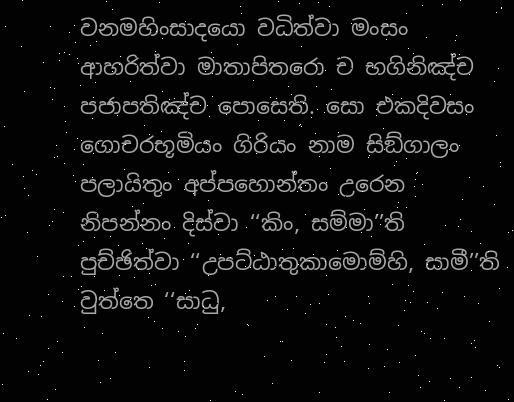වනමහිංසාදයො වධිත්‌වා මංසං ආහරිත්‌වා මාතාපිතරො ච භගිනිඤ්‌ච පජාපතිඤ්‌ච පොසෙති. සො එකදිවසං ගොචරභූමියං ගිරියං නාම සිඞ්‌ගාලං පලායිතුං අප්‌පහොන්‌තං උරෙන නිපන්‌නං දිස්‌වා ‘‘කිං, සම්‌මා’’ති පුච්‌ඡිත්‌වා ‘‘උපට්‌ඨාතුකාමොම්‌හි, සාමී’’ති වුත්‌තෙ ‘‘සාධු,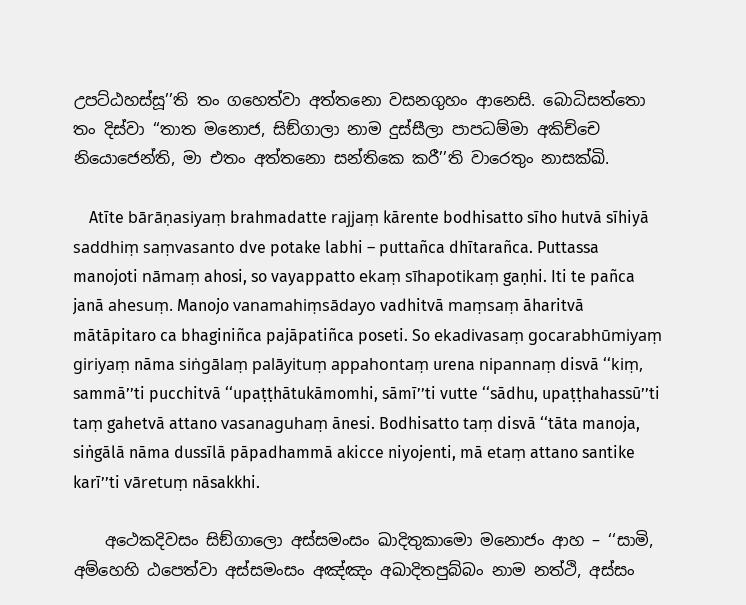උපට්‌ඨහස්‌සූ’’ති තං ගහෙත්‌වා අත්‌තනො වසනගුහං ආනෙසි. බොධිසත්‌තො තං දිස්‌වා ‘‘තාත මනොජ, සිඞ්‌ගාලා නාම දුස්‌සීලා පාපධම්‌මා අකිච්‌චෙ නියොජෙන්‌ති, මා එතං අත්‌තනො සන්‌තිකෙ කරී’’ති වාරෙතුං නාසක්‌ඛි.

    Atīte bārāṇasiyaṃ brahmadatte rajjaṃ kārente bodhisatto sīho hutvā sīhiyā saddhiṃ saṃvasanto dve potake labhi – puttañca dhītarañca. Puttassa manojoti nāmaṃ ahosi, so vayappatto ekaṃ sīhapotikaṃ gaṇhi. Iti te pañca janā ahesuṃ. Manojo vanamahiṃsādayo vadhitvā maṃsaṃ āharitvā mātāpitaro ca bhaginiñca pajāpatiñca poseti. So ekadivasaṃ gocarabhūmiyaṃ giriyaṃ nāma siṅgālaṃ palāyituṃ appahontaṃ urena nipannaṃ disvā ‘‘kiṃ, sammā’’ti pucchitvā ‘‘upaṭṭhātukāmomhi, sāmī’’ti vutte ‘‘sādhu, upaṭṭhahassū’’ti taṃ gahetvā attano vasanaguhaṃ ānesi. Bodhisatto taṃ disvā ‘‘tāta manoja, siṅgālā nāma dussīlā pāpadhammā akicce niyojenti, mā etaṃ attano santike karī’’ti vāretuṃ nāsakkhi.

    අථෙකදිවසං සිඞ්‌ගාලො අස්‌සමංසං ඛාදිතුකාමො මනොජං ආහ – ‘‘සාමි, අම්‌හෙහි ඨපෙත්‌වා අස්‌සමංසං අඤ්‌ඤං අඛාදිතපුබ්‌බං නාම නත්‌ථි, අස්‌සං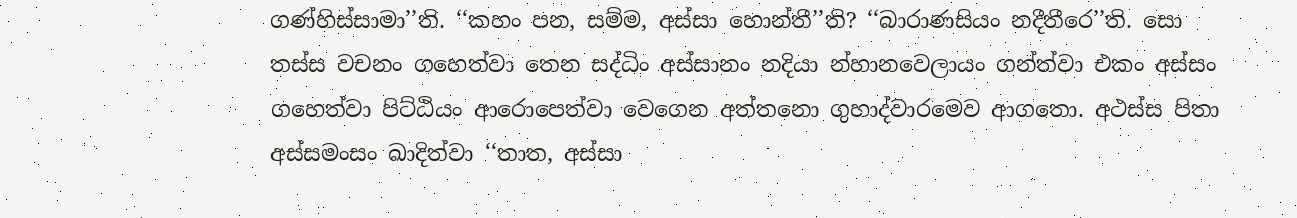ගණ්‌හිස්‌සාමා’’ති. ‘‘කහං පන, සම්‌ම, අස්‌සා හොන්‌තී’’ති? ‘‘බාරාණසියං නදීතීරෙ’’ති. සො තස්‌ස වචනං ගහෙත්‌වා තෙන සද්‌ධිං අස්‌සානං නදියා න්‌හානවෙලායං ගන්‌ත්‌වා එකං අස්‌සං ගහෙත්‌වා පිට්‌ඨියං ආරොපෙත්‌වා වෙගෙන අත්‌තනො ගුහාද්‌වාරමෙව ආගතො. අථස්‌ස පිතා අස්‌සමංසං ඛාදිත්‌වා ‘‘තාත, අස්‌සා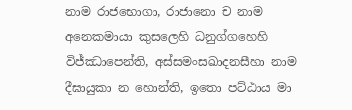නාම රාජභොගා, රාජානො ච නාම අනෙකමායා කුසලෙහි ධනුග්‌ගහෙහි විජ්‌ඣාපෙන්‌ති, අස්‌සමංසඛාදනසීහා නාම දීඝායුකා න හොන්‌ති, ඉතො පට්‌ඨාය මා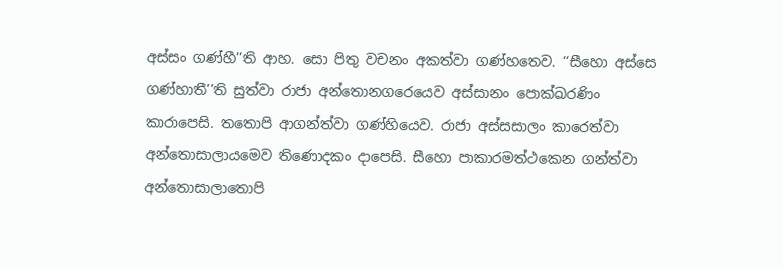අස්‌සං ගණ්‌හී’’ති ආහ. සො පිතු වචනං අකත්‌වා ගණ්‌හතෙව. ‘‘සීහො අස්‌සෙ ගණ්‌හාතී’’ති සුත්‌වා රාජා අන්‌තොනගරෙයෙව අස්‌සානං පොක්‌ඛරණිං කාරාපෙසි. තතොපි ආගන්‌ත්‌වා ගණ්‌හියෙව. රාජා අස්‌සසාලං කාරෙත්‌වා අන්‌තොසාලායමෙව තිණොදකං දාපෙසි. සීහො පාකාරමත්‌ථකෙන ගන්‌ත්‌වා අන්‌තොසාලාතොපි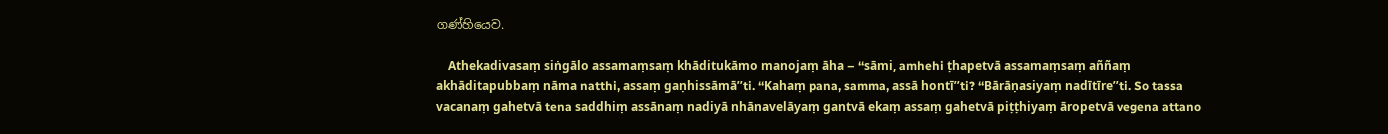ගණ්‌හියෙව.

    Athekadivasaṃ siṅgālo assamaṃsaṃ khāditukāmo manojaṃ āha – ‘‘sāmi, amhehi ṭhapetvā assamaṃsaṃ aññaṃ akhāditapubbaṃ nāma natthi, assaṃ gaṇhissāmā’’ti. ‘‘Kahaṃ pana, samma, assā hontī’’ti? ‘‘Bārāṇasiyaṃ nadītīre’’ti. So tassa vacanaṃ gahetvā tena saddhiṃ assānaṃ nadiyā nhānavelāyaṃ gantvā ekaṃ assaṃ gahetvā piṭṭhiyaṃ āropetvā vegena attano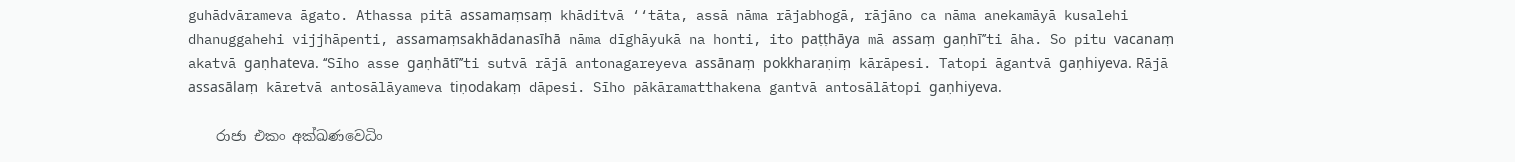guhādvārameva āgato. Athassa pitā assamaṃsaṃ khāditvā ‘‘tāta, assā nāma rājabhogā, rājāno ca nāma anekamāyā kusalehi dhanuggahehi vijjhāpenti, assamaṃsakhādanasīhā nāma dīghāyukā na honti, ito paṭṭhāya mā assaṃ gaṇhī’’ti āha. So pitu vacanaṃ akatvā gaṇhateva. ‘‘Sīho asse gaṇhātī’’ti sutvā rājā antonagareyeva assānaṃ pokkharaṇiṃ kārāpesi. Tatopi āgantvā gaṇhiyeva. Rājā assasālaṃ kāretvā antosālāyameva tiṇodakaṃ dāpesi. Sīho pākāramatthakena gantvā antosālātopi gaṇhiyeva.

    රාජා එකං අක්‌ඛණවෙධිං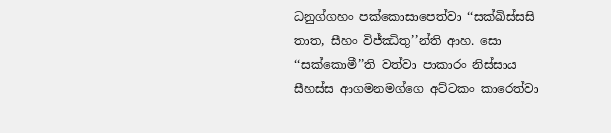ධනුග්‌ගහං පක්‌කොසාපෙත්‌වා ‘‘සක්‌ඛිස්‌සසි තාත, සීහං විජ්‌ඣිතු’’න්‌ති ආහ. සො ‘‘සක්‌කොමී’’ති වත්‌වා පාකාරං නිස්‌සාය සීහස්‌ස ආගමනමග්‌ගෙ අට්‌ටකං කාරෙත්‌වා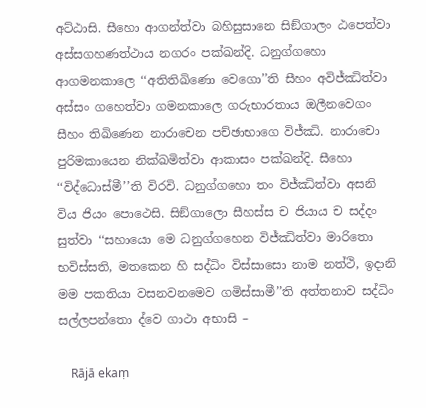අට්‌ඨාසි. සීහො ආගන්‌ත්‌වා බහිසුසානෙ සිඞ්‌ගාලං ඨපෙත්‌වා අස්‌සගහණත්‌ථාය නගරං පක්‌ඛන්‌දි. ධනුග්‌ගහො ආගමනකාලෙ ‘‘අතිතිඛිණො වෙගො’’ති සීහං අවිජ්‌ඣිත්‌වා අස්‌සං ගහෙත්‌වා ගමනකාලෙ ගරුභාරතාය ඔලීනවෙගං සීහං තිඛිණෙන නාරාචෙන පච්‌ඡාභාගෙ විජ්‌ඣි. නාරාචො පුරිමකායෙන නික්‌ඛමිත්‌වා ආකාසං පක්‌ඛන්‌දි. සීහො ‘‘විද්‌ධොස්‌මී’’ති විරවි. ධනුග්‌ගහො තං විජ්‌ඣිත්‌වා අසනි විය ජියං පොථෙසි. සිඞ්‌ගාලො සීහස්‌ස ච ජියාය ච සද්‌දං සුත්‌වා ‘‘සහායො මෙ ධනුග්‌ගහෙන විජ්‌ඣිත්‌වා මාරිතො භවිස්‌සති, මතකෙන හි සද්‌ධිං විස්‌සාසො නාම නත්‌ථි, ඉදානි මම පකතියා වසනවනමෙව ගමිස්‌සාමී’’ති අත්‌තනාව සද්‌ධිං සල්‌ලපන්‌තො ද්‌වෙ ගාථා අභාසි –

    Rājā ekaṃ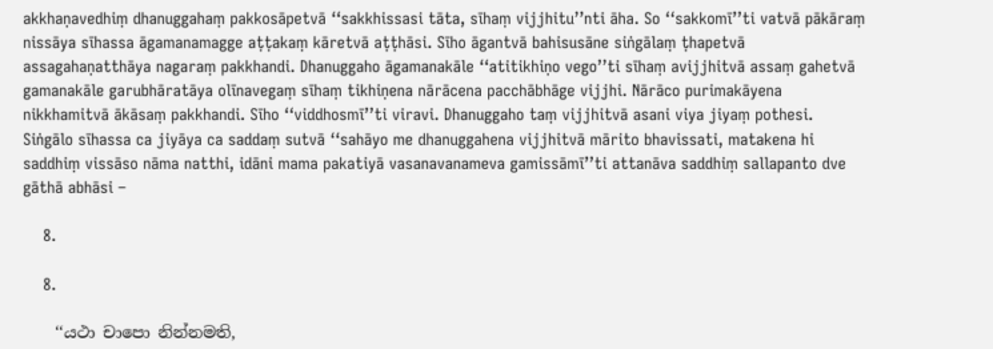akkhaṇavedhiṃ dhanuggahaṃ pakkosāpetvā ‘‘sakkhissasi tāta, sīhaṃ vijjhitu’’nti āha. So ‘‘sakkomī’’ti vatvā pākāraṃ nissāya sīhassa āgamanamagge aṭṭakaṃ kāretvā aṭṭhāsi. Sīho āgantvā bahisusāne siṅgālaṃ ṭhapetvā assagahaṇatthāya nagaraṃ pakkhandi. Dhanuggaho āgamanakāle ‘‘atitikhiṇo vego’’ti sīhaṃ avijjhitvā assaṃ gahetvā gamanakāle garubhāratāya olīnavegaṃ sīhaṃ tikhiṇena nārācena pacchābhāge vijjhi. Nārāco purimakāyena nikkhamitvā ākāsaṃ pakkhandi. Sīho ‘‘viddhosmī’’ti viravi. Dhanuggaho taṃ vijjhitvā asani viya jiyaṃ pothesi. Siṅgālo sīhassa ca jiyāya ca saddaṃ sutvā ‘‘sahāyo me dhanuggahena vijjhitvā mārito bhavissati, matakena hi saddhiṃ vissāso nāma natthi, idāni mama pakatiyā vasanavanameva gamissāmī’’ti attanāva saddhiṃ sallapanto dve gāthā abhāsi –

    8.

    8.

    ‘‘යථා චාපො නින්‌නමති,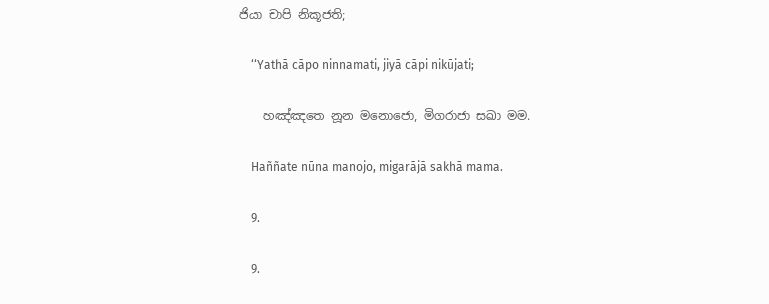ජියා චාපි නිකූජති;

    ‘‘Yathā cāpo ninnamati, jiyā cāpi nikūjati;

    හඤ්‌ඤතෙ නූන මනොජො, මිගරාජා සඛා මම.

    Haññate nūna manojo, migarājā sakhā mama.

    9.

    9.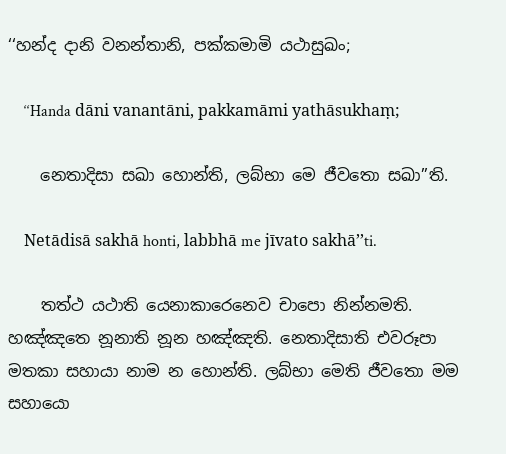‘‘හන්‌ද දානි වනන්‌තානි, පක්‌කමාමි යථාසුඛං;

    ‘‘Handa dāni vanantāni, pakkamāmi yathāsukhaṃ;

    නෙතාදිසා සඛා හොන්‌ති, ලබ්‌භා මෙ ජීවතො සඛා’’ති.

    Netādisā sakhā honti, labbhā me jīvato sakhā’’ti.

    තත්‌ථ යථාති යෙනාකාරෙනෙව චාපො නින්‌නමති. හඤ්‌ඤතෙ නූනාති නූන හඤ්‌ඤති. නෙතාදිසාති එවරූපා මතකා සහායා නාම න හොන්‌ති. ලබ්‌භා මෙති ජීවතො මම සහායො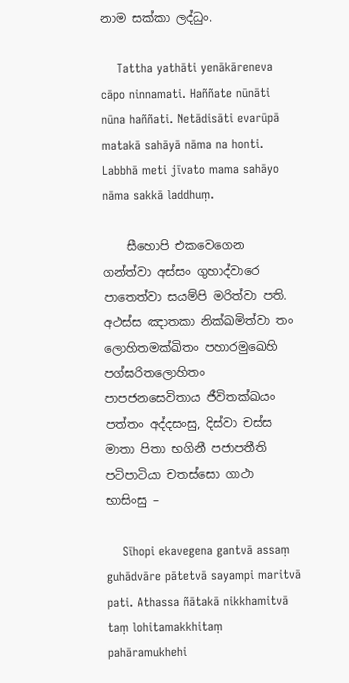නාම සක්‌කා ලද්‌ධුං.

    Tattha yathāti yenākāreneva cāpo ninnamati. Haññate nūnāti nūna haññati. Netādisāti evarūpā matakā sahāyā nāma na honti. Labbhā meti jīvato mama sahāyo nāma sakkā laddhuṃ.

    සීහොපි එකවෙගෙන ගන්‌ත්‌වා අස්‌සං ගුහාද්‌වාරෙ පාතෙත්‌වා සයම්‌පි මරිත්‌වා පති. අථස්‌ස ඤාතකා නික්‌ඛමිත්‌වා තං ලොහිතමක්‌ඛිතං පහාරමුඛෙහි පග්‌ඝරිතලොහිතං පාපජනසෙවිතාය ජීවිතක්‌ඛයං පත්‌තං අද්‌දසංසු, දිස්‌වා චස්‌ස මාතා පිතා භගිනී පජාපතීති පටිපාටියා චතස්‌සො ගාථා භාසිංසු –

    Sīhopi ekavegena gantvā assaṃ guhādvāre pātetvā sayampi maritvā pati. Athassa ñātakā nikkhamitvā taṃ lohitamakkhitaṃ pahāramukhehi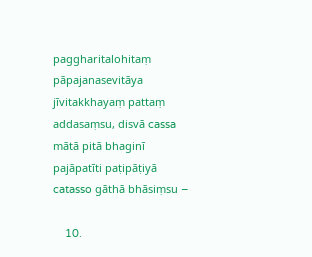paggharitalohitaṃ pāpajanasevitāya jīvitakkhayaṃ pattaṃ addasaṃsu, disvā cassa mātā pitā bhaginī pajāpatīti paṭipāṭiyā catasso gāthā bhāsiṃsu –

    10.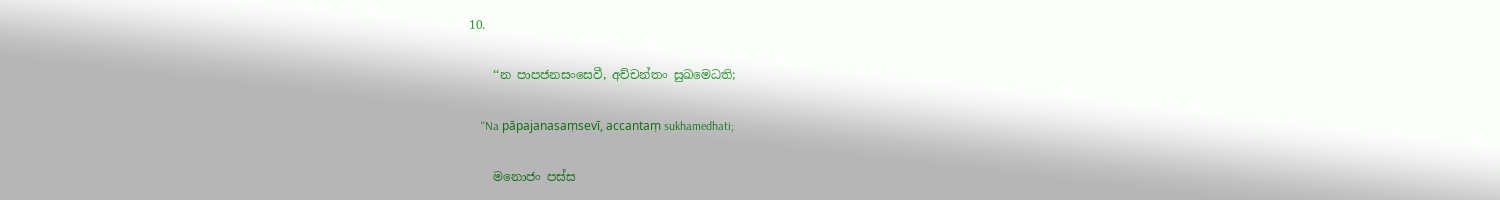10.

    ‘‘න පාපජනසංසෙවී, අච්‌චන්‌තං සුඛමෙධති;

    ‘‘Na pāpajanasaṃsevī, accantaṃ sukhamedhati;

    මනොජං පස්‌ස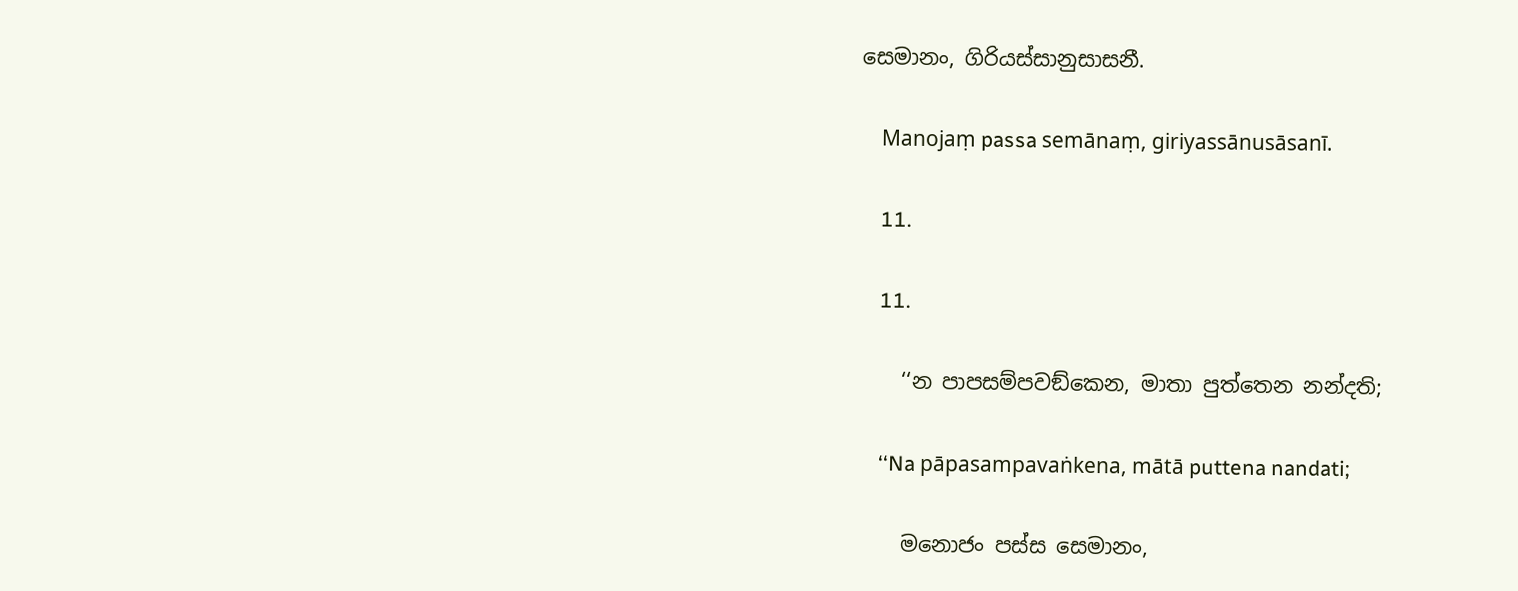සෙමානං, ගිරියස්‌සානුසාසනී.

    Manojaṃ passa semānaṃ, giriyassānusāsanī.

    11.

    11.

    ‘‘න පාපසම්‌පවඞ්‌කෙන, මාතා පුත්‌තෙන නන්‌දති;

    ‘‘Na pāpasampavaṅkena, mātā puttena nandati;

    මනොජං පස්‌ස සෙමානං,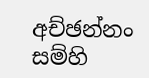අච්‌ඡන්‌නං සම්‌හි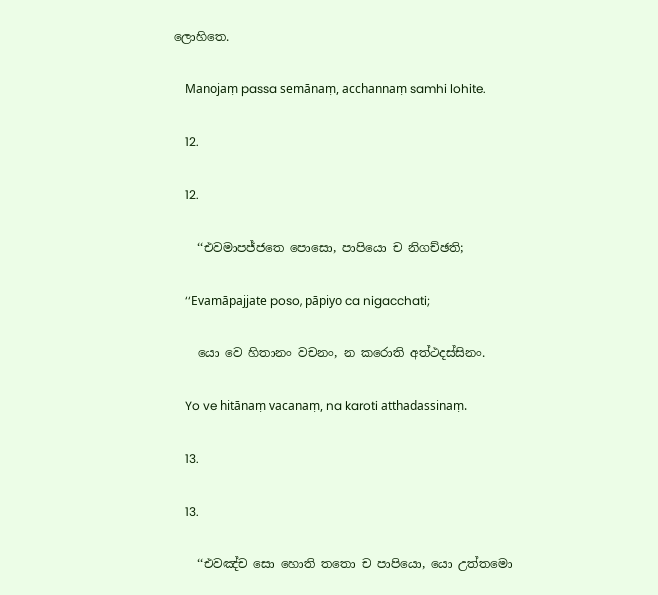ලොහිතෙ.

    Manojaṃ passa semānaṃ, acchannaṃ samhi lohite.

    12.

    12.

    ‘‘එවමාපජ්‌ජතෙ පොසො, පාපියො ච නිගච්‌ඡති;

    ‘‘Evamāpajjate poso, pāpiyo ca nigacchati;

    යො වෙ හිතානං වචනං, න කරොති අත්‌ථදස්‌සිනං.

    Yo ve hitānaṃ vacanaṃ, na karoti atthadassinaṃ.

    13.

    13.

    ‘‘එවඤ්‌ච සො හොති තතො ච පාපියො, යො උත්‌තමො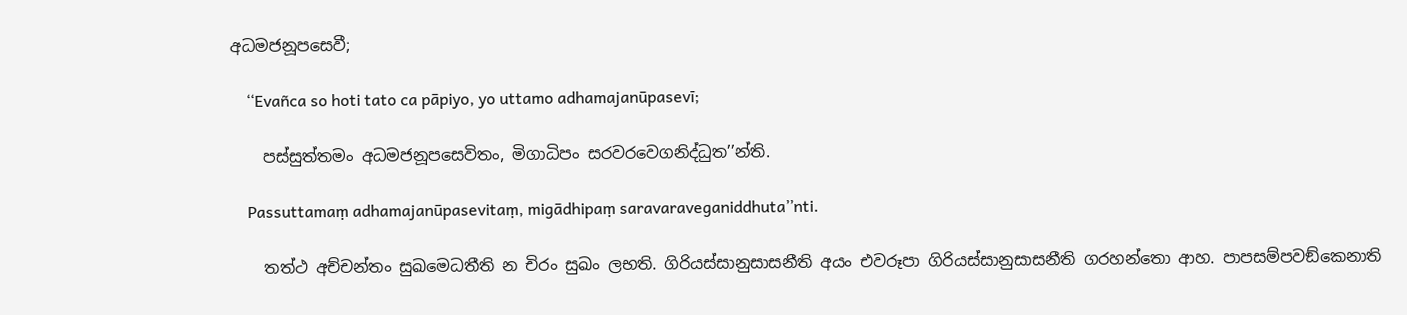අධමජනූපසෙවී;

    ‘‘Evañca so hoti tato ca pāpiyo, yo uttamo adhamajanūpasevī;

    පස්‌සුත්‌තමං අධමජනූපසෙවිතං, මිගාධිපං සරවරවෙගනිද්‌ධුත’’න්‌ති.

    Passuttamaṃ adhamajanūpasevitaṃ, migādhipaṃ saravaraveganiddhuta’’nti.

    තත්‌ථ අච්‌චන්‌තං සුඛමෙධතීති න චිරං සුඛං ලභති. ගිරියස්‌සානුසාසනීති අයං එවරූපා ගිරියස්‌සානුසාසනීති ගරහන්‌තො ආහ. පාපසම්‌පවඞ්‌කෙනාති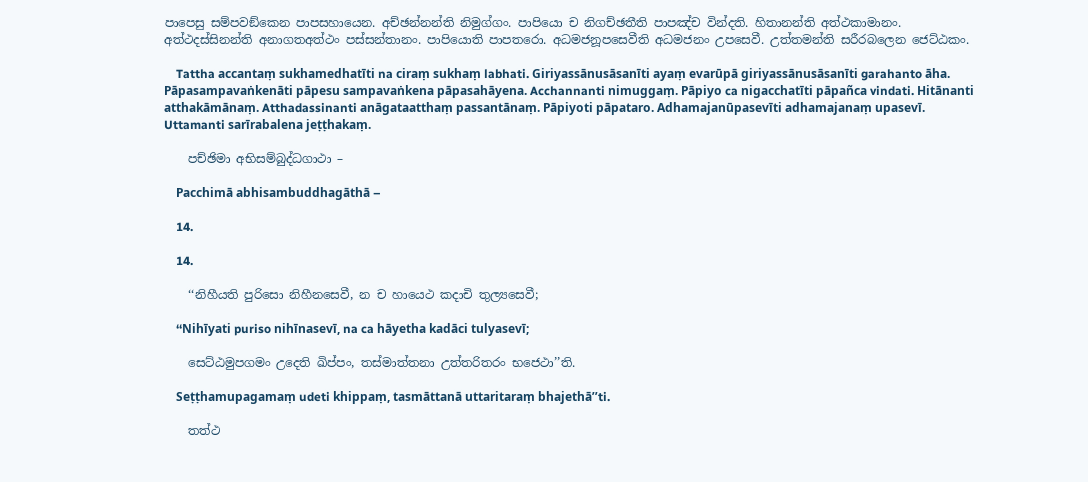පාපෙසු සම්‌පවඞ්‌කෙන පාපසහායෙන. අච්‌ඡන්‌නන්‌ති නිමුග්‌ගං. පාපියො ච නිගච්‌ඡතීති පාපඤ්‌ච වින්‌දති. හිතානන්‌ති අත්‌ථකාමානං. අත්‌ථදස්‌සිනන්‌ති අනාගතඅත්‌ථං පස්‌සන්‌තානං. පාපියොති පාපතරො. අධමජනූපසෙවීති අධමජනං උපසෙවී. උත්‌තමන්‌ති සරීරබලෙන ජෙට්‌ඨකං.

    Tattha accantaṃ sukhamedhatīti na ciraṃ sukhaṃ labhati. Giriyassānusāsanīti ayaṃ evarūpā giriyassānusāsanīti garahanto āha. Pāpasampavaṅkenāti pāpesu sampavaṅkena pāpasahāyena. Acchannanti nimuggaṃ. Pāpiyo ca nigacchatīti pāpañca vindati. Hitānanti atthakāmānaṃ. Atthadassinanti anāgataatthaṃ passantānaṃ. Pāpiyoti pāpataro. Adhamajanūpasevīti adhamajanaṃ upasevī. Uttamanti sarīrabalena jeṭṭhakaṃ.

    පච්‌ඡිමා අභිසම්‌බුද්‌ධගාථා –

    Pacchimā abhisambuddhagāthā –

    14.

    14.

    ‘‘නිහීයති පුරිසො නිහීනසෙවී, න ච හායෙථ කදාචි තුල්‍යසෙවී;

    ‘‘Nihīyati puriso nihīnasevī, na ca hāyetha kadāci tulyasevī;

    සෙට්‌ඨමුපගමං උදෙති ඛිප්‌පං, තස්‌මාත්‌තනා උත්‌තරිතරං භජෙථා’’ති.

    Seṭṭhamupagamaṃ udeti khippaṃ, tasmāttanā uttaritaraṃ bhajethā’’ti.

    තත්‌ථ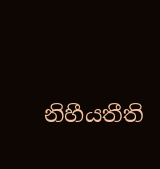නිහීයතීති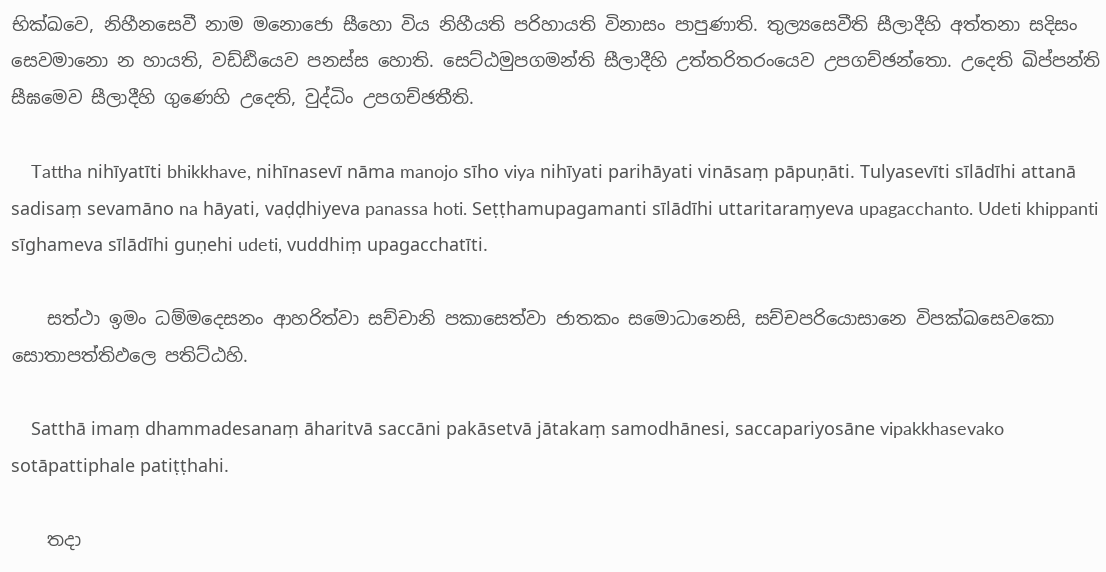භික්‌ඛවෙ, නිහීනසෙවී නාම මනොජො සීහො විය නිහීයති පරිහායති විනාසං පාපුණාති. තුල්‍යසෙවීති සීලාදීහි අත්‌තනා සදිසං සෙවමානො න හායති, වඩ්‌ඪියෙව පනස්‌ස හොති. සෙට්‌ඨමුපගමන්‌ති සීලාදීහි උත්‌තරිතරංයෙව උපගච්‌ඡන්‌තො. උදෙති ඛිප්‌පන්‌ති සීඝමෙව සීලාදීහි ගුණෙහි උදෙති, වුද්‌ධිං උපගච්‌ඡතීති.

    Tattha nihīyatīti bhikkhave, nihīnasevī nāma manojo sīho viya nihīyati parihāyati vināsaṃ pāpuṇāti. Tulyasevīti sīlādīhi attanā sadisaṃ sevamāno na hāyati, vaḍḍhiyeva panassa hoti. Seṭṭhamupagamanti sīlādīhi uttaritaraṃyeva upagacchanto. Udeti khippanti sīghameva sīlādīhi guṇehi udeti, vuddhiṃ upagacchatīti.

    සත්‌ථා ඉමං ධම්‌මදෙසනං ආහරිත්‌වා සච්‌චානි පකාසෙත්‌වා ජාතකං සමොධානෙසි, සච්‌චපරියොසානෙ විපක්‌ඛසෙවකො සොතාපත්‌තිඵලෙ පතිට්‌ඨහි.

    Satthā imaṃ dhammadesanaṃ āharitvā saccāni pakāsetvā jātakaṃ samodhānesi, saccapariyosāne vipakkhasevako sotāpattiphale patiṭṭhahi.

    තදා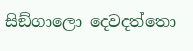සිඞ්‌ගාලො දෙවදත්‌තො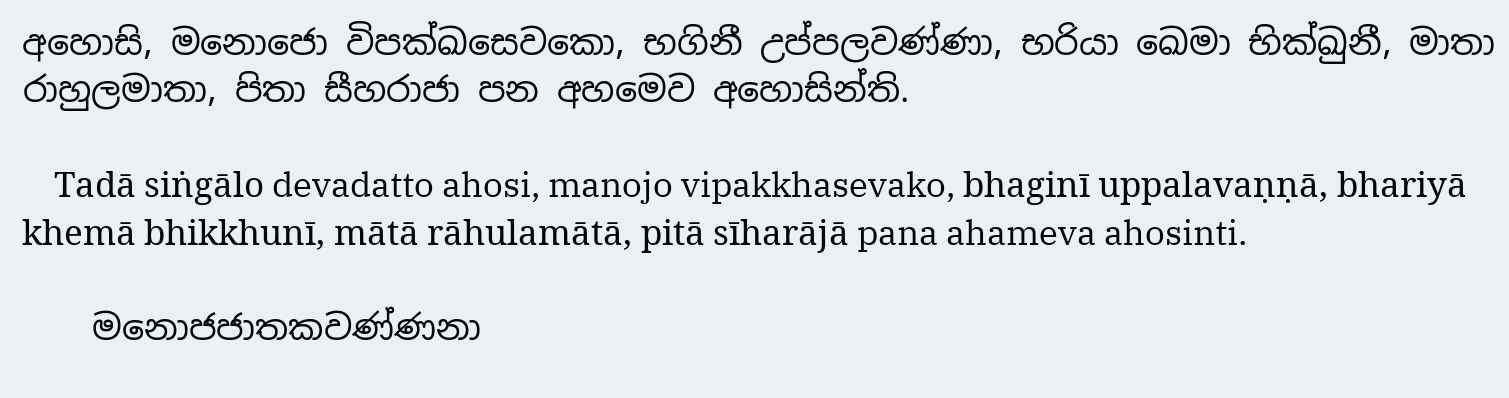අහොසි, මනොජො විපක්‌ඛසෙවකො, භගිනී උප්‌පලවණ්‌ණා, භරියා ඛෙමා භික්‌ඛුනී, මාතා රාහුලමාතා, පිතා සීහරාජා පන අහමෙව අහොසින්‌ති.

    Tadā siṅgālo devadatto ahosi, manojo vipakkhasevako, bhaginī uppalavaṇṇā, bhariyā khemā bhikkhunī, mātā rāhulamātā, pitā sīharājā pana ahameva ahosinti.

    මනොජජාතකවණ්‌ණනා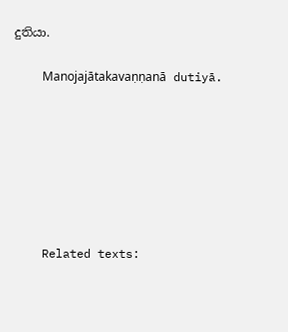දුතියා.

    Manojajātakavaṇṇanā dutiyā.







    Related texts: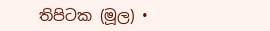තිපිටක (මූල) •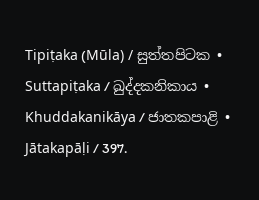Tipiṭaka (Mūla) / සුත්‌තපිටක • Suttapiṭaka / ඛුද්‌දකනිකාය • Khuddakanikāya / ජාතකපාළි • Jātakapāḷi / 397.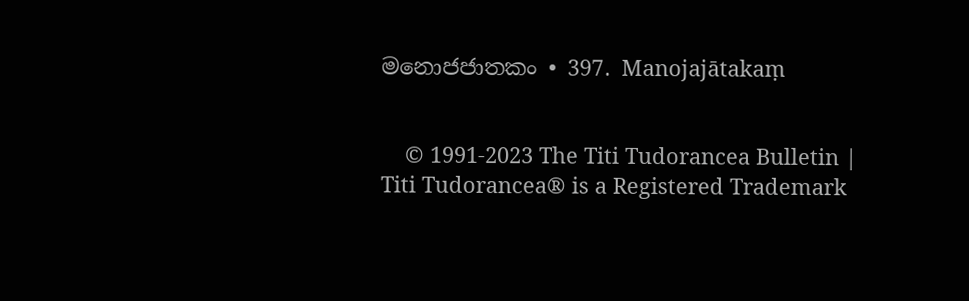මනොජජාතකං • 397. Manojajātakaṃ


    © 1991-2023 The Titi Tudorancea Bulletin | Titi Tudorancea® is a Registered Trademark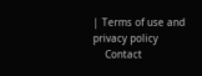| Terms of use and privacy policy
    Contact